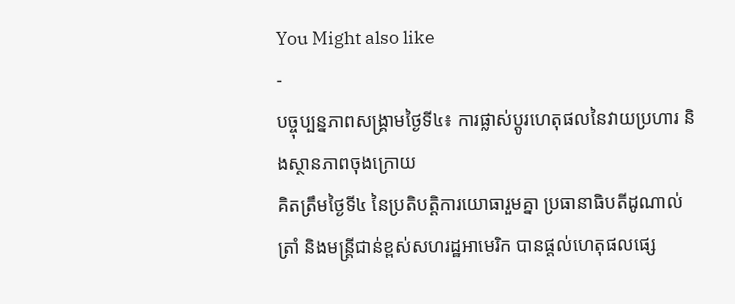You Might also like
-
បច្ចុប្បន្នភាពសង្គ្រាមថ្ងៃទី៤៖ ការផ្លាស់ប្តូរហេតុផលនៃវាយប្រហារ និងស្ថានភាពចុងក្រោយ
គិតត្រឹមថ្ងៃទី៤ នៃប្រតិបត្តិការយោធារួមគ្នា ប្រធានាធិបតីដូណាល់ ត្រាំ និងមន្ត្រីជាន់ខ្ពស់សហរដ្ឋអាមេរិក បានផ្តល់ហេតុផលផ្សេ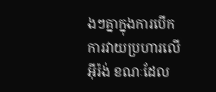ងៗគ្នាក្នុងការបើកការវាយប្រហារលើអ៊ីរ៉ង់ ខណៈដែល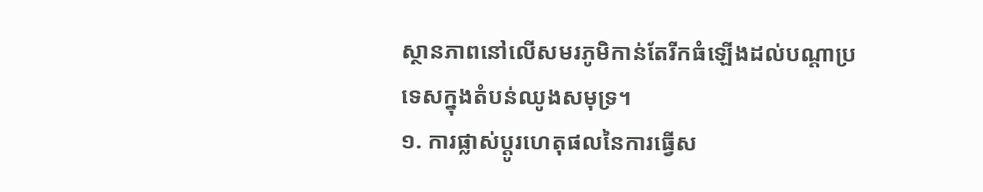ស្ថានភាពនៅលើសមរភូមិកាន់តែរីកធំឡើងដល់បណ្តាប្រទេសក្នុងតំបន់ឈូងសមុទ្រ។
១. ការផ្លាស់ប្តូរហេតុផលនៃការធ្វើស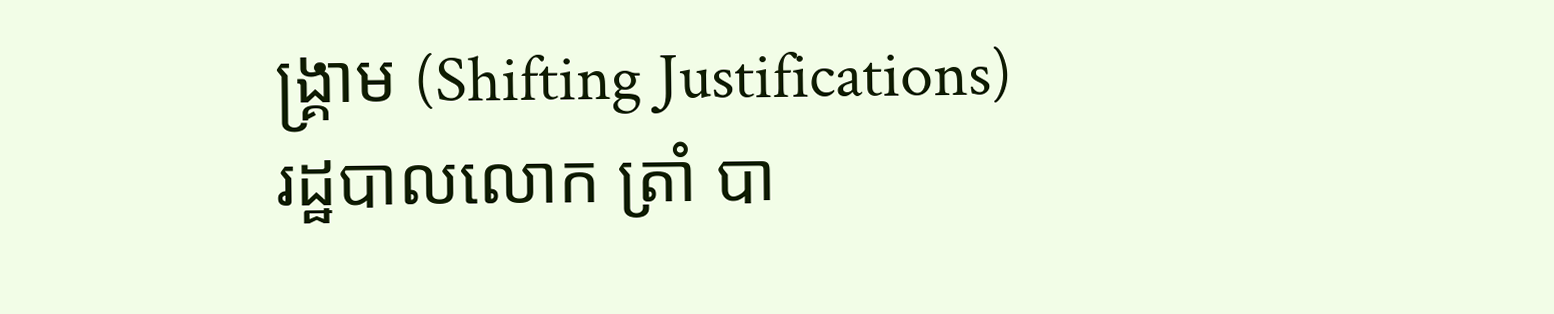ង្គ្រាម (Shifting Justifications)
រដ្ឋបាលលោក ត្រាំ បា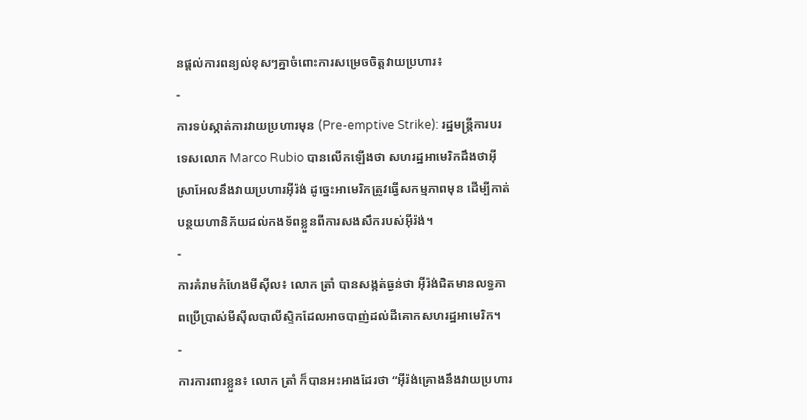នផ្ដល់ការពន្យល់ខុសៗគ្នាចំពោះការសម្រេចចិត្តវាយប្រហារ៖
-
ការទប់ស្កាត់ការវាយប្រហារមុន (Pre-emptive Strike): រដ្ឋមន្ត្រីការបរទេសលោក Marco Rubio បានលើកឡើងថា សហរដ្ឋអាមេរិកដឹងថាអ៊ីស្រាអែលនឹងវាយប្រហារអ៊ីរ៉ង់ ដូច្នេះអាមេរិកត្រូវធ្វើសកម្មភាពមុន ដើម្បីកាត់បន្ថយហានិភ័យដល់កងទ័ពខ្លួនពីការសងសឹករបស់អ៊ីរ៉ង់។
-
ការគំរាមកំហែងមីស៊ីល៖ លោក ត្រាំ បានសង្កត់ធ្ងន់ថា អ៊ីរ៉ង់ជិតមានលទ្ធភាពប្រើប្រាស់មីស៊ីលបាលីស្ទិកដែលអាចបាញ់ដល់ដីគោកសហរដ្ឋអាមេរិក។
-
ការការពារខ្លួន៖ លោក ត្រាំ ក៏បានអះអាងដែរថា “អ៊ីរ៉ង់គ្រោងនឹងវាយប្រហារ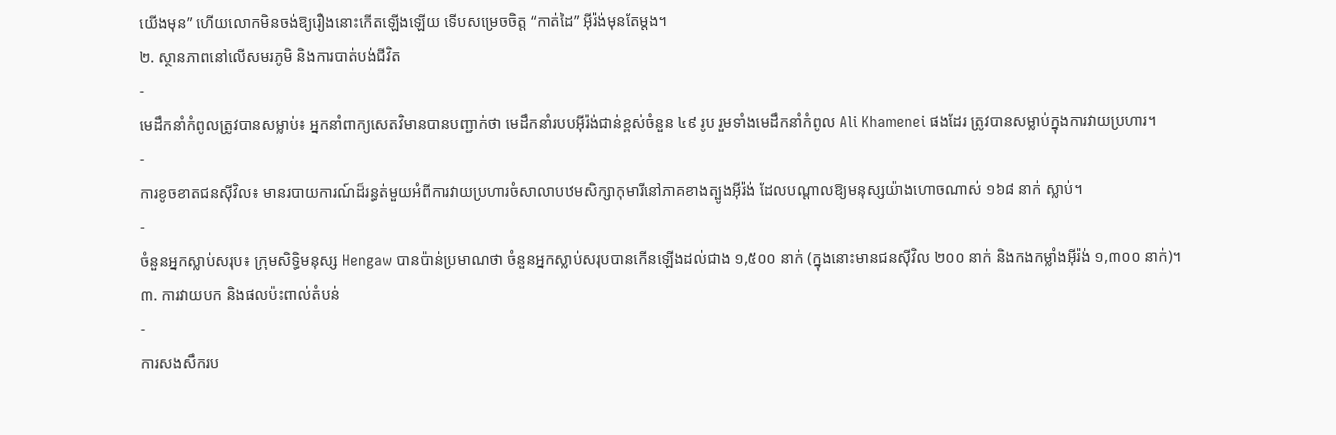យើងមុន” ហើយលោកមិនចង់ឱ្យរឿងនោះកើតឡើងឡើយ ទើបសម្រេចចិត្ត “កាត់ដៃ” អ៊ីរ៉ង់មុនតែម្តង។
២. ស្ថានភាពនៅលើសមរភូមិ និងការបាត់បង់ជីវិត
-
មេដឹកនាំកំពូលត្រូវបានសម្លាប់៖ អ្នកនាំពាក្យសេតវិមានបានបញ្ជាក់ថា មេដឹកនាំរបបអ៊ីរ៉ង់ជាន់ខ្ពស់ចំនួន ៤៩ រូប រួមទាំងមេដឹកនាំកំពូល Ali Khamenei ផងដែរ ត្រូវបានសម្លាប់ក្នុងការវាយប្រហារ។
-
ការខូចខាតជនស៊ីវិល៖ មានរបាយការណ៍ដ៏រន្ធត់មួយអំពីការវាយប្រហារចំសាលាបឋមសិក្សាកុមារីនៅភាគខាងត្បូងអ៊ីរ៉ង់ ដែលបណ្តាលឱ្យមនុស្សយ៉ាងហោចណាស់ ១៦៨ នាក់ ស្លាប់។
-
ចំនួនអ្នកស្លាប់សរុប៖ ក្រុមសិទ្ធិមនុស្ស Hengaw បានប៉ាន់ប្រមាណថា ចំនួនអ្នកស្លាប់សរុបបានកើនឡើងដល់ជាង ១,៥០០ នាក់ (ក្នុងនោះមានជនស៊ីវិល ២០០ នាក់ និងកងកម្លាំងអ៊ីរ៉ង់ ១,៣០០ នាក់)។
៣. ការវាយបក និងផលប៉ះពាល់តំបន់
-
ការសងសឹករប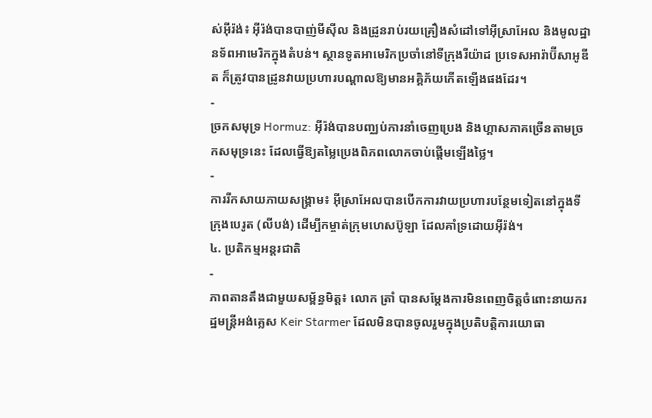ស់អ៊ីរ៉ង់៖ អ៊ីរ៉ង់បានបាញ់មីស៊ីល និងដ្រូនរាប់រយគ្រឿងសំដៅទៅអ៊ីស្រាអែល និងមូលដ្ឋានទ័ពអាមេរិកក្នុងតំបន់។ ស្ថានទូតអាមេរិកប្រចាំនៅទីក្រុងរីយ៉ាដ ប្រទេសអារ៉ាប៊ីសាអូឌីត ក៏ត្រូវបានដ្រូនវាយប្រហារបណ្តាលឱ្យមានអគ្គិភ័យកើតឡើងផងដែរ។
-
ច្រកសមុទ្រ Hormuz: អ៊ីរ៉ង់បានបញ្ឈប់ការនាំចេញប្រេង និងហ្គាសភាគច្រើនតាមច្រកសមុទ្រនេះ ដែលធ្វើឱ្យតម្លៃប្រេងពិភពលោកចាប់ផ្តើមឡើងថ្លៃ។
-
ការរីកសាយភាយសង្គ្រាម៖ អ៊ីស្រាអែលបានបើកការវាយប្រហារបន្ថែមទៀតនៅក្នុងទីក្រុងបេរូត (លីបង់) ដើម្បីកម្ចាត់ក្រុមហេសប៊ូឡា ដែលគាំទ្រដោយអ៊ីរ៉ង់។
៤. ប្រតិកម្មអន្តរជាតិ
-
ភាពតានតឹងជាមួយសម្ព័ន្ធមិត្ត៖ លោក ត្រាំ បានសម្តែងការមិនពេញចិត្តចំពោះនាយករដ្ឋមន្ត្រីអង់គ្លេស Keir Starmer ដែលមិនបានចូលរួមក្នុងប្រតិបត្តិការយោធា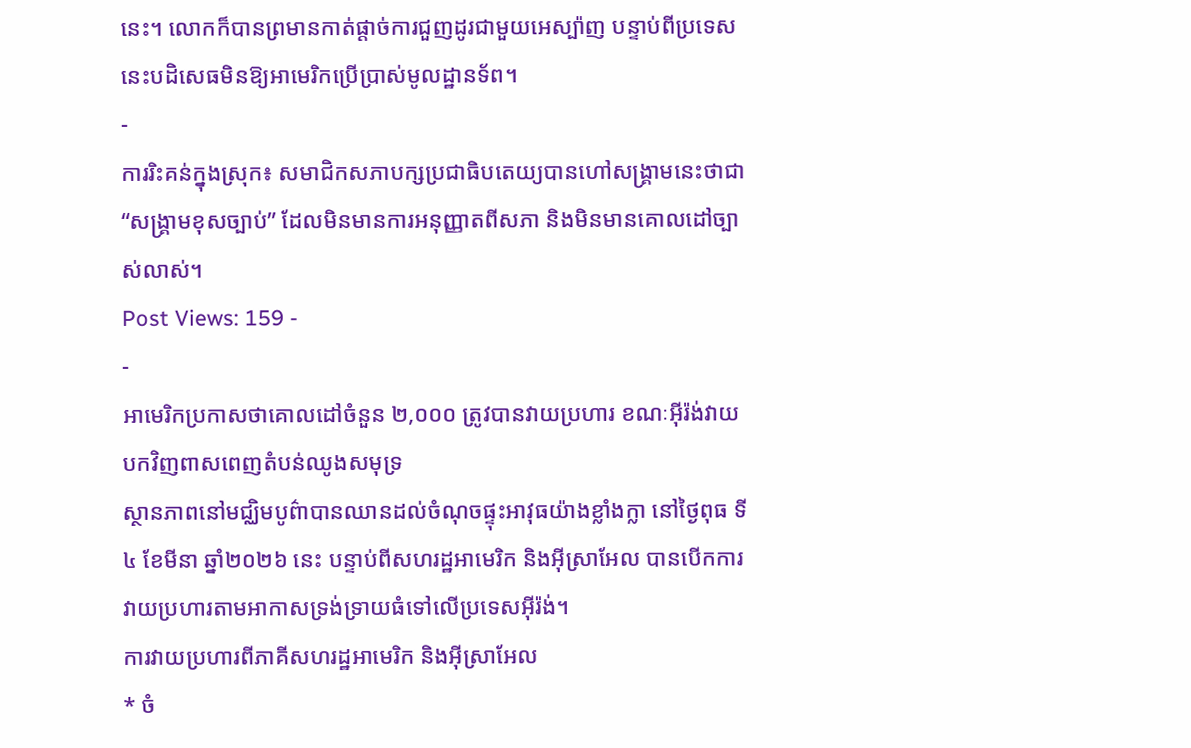នេះ។ លោកក៏បានព្រមានកាត់ផ្តាច់ការជួញដូរជាមួយអេស្ប៉ាញ បន្ទាប់ពីប្រទេសនេះបដិសេធមិនឱ្យអាមេរិកប្រើប្រាស់មូលដ្ឋានទ័ព។
-
ការរិះគន់ក្នុងស្រុក៖ សមាជិកសភាបក្សប្រជាធិបតេយ្យបានហៅសង្គ្រាមនេះថាជា “សង្គ្រាមខុសច្បាប់” ដែលមិនមានការអនុញ្ញាតពីសភា និងមិនមានគោលដៅច្បាស់លាស់។
Post Views: 159 -
-
អាមេរិកប្រកាសថាគោលដៅចំនួន ២,០០០ ត្រូវបានវាយប្រហារ ខណៈអ៊ីរ៉ង់វាយបកវិញពាសពេញតំបន់ឈូងសមុទ្រ
ស្ថានភាពនៅមជ្ឈិមបូព៌ាបានឈានដល់ចំណុចផ្ទុះអាវុធយ៉ាងខ្លាំងក្លា នៅថ្ងៃពុធ ទី៤ ខែមីនា ឆ្នាំ២០២៦ នេះ បន្ទាប់ពីសហរដ្ឋអាមេរិក និងអ៊ីស្រាអែល បានបើកការវាយប្រហារតាមអាកាសទ្រង់ទ្រាយធំទៅលើប្រទេសអ៊ីរ៉ង់។
ការវាយប្រហារពីភាគីសហរដ្ឋអាមេរិក និងអ៊ីស្រាអែល
* ចំ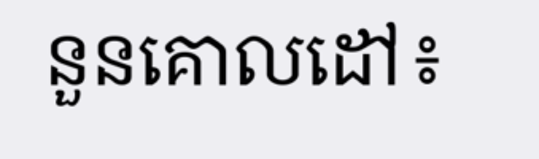នួនគោលដៅ៖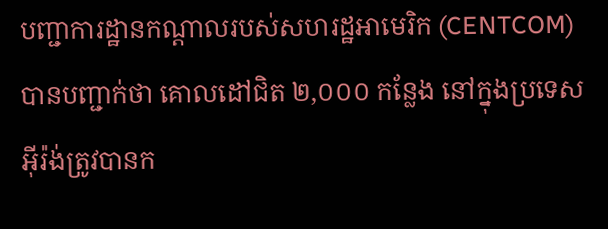បញ្ជាការដ្ឋានកណ្តាលរបស់សហរដ្ឋអាមេរិក (CENTCOM) បានបញ្ជាក់ថា គោលដៅជិត ២,០០០ កន្លែង នៅក្នុងប្រទេសអ៊ីរ៉ង់ត្រូវបានក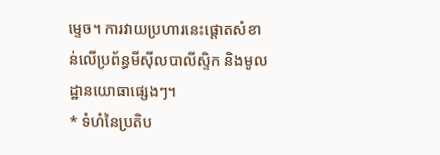ម្ទេច។ ការវាយប្រហារនេះផ្តោតសំខាន់លើប្រព័ន្ធមីស៊ីលបាលីស្ទិក និងមូលដ្ឋានយោធាផ្សេងៗ។
* ទំហំនៃប្រតិប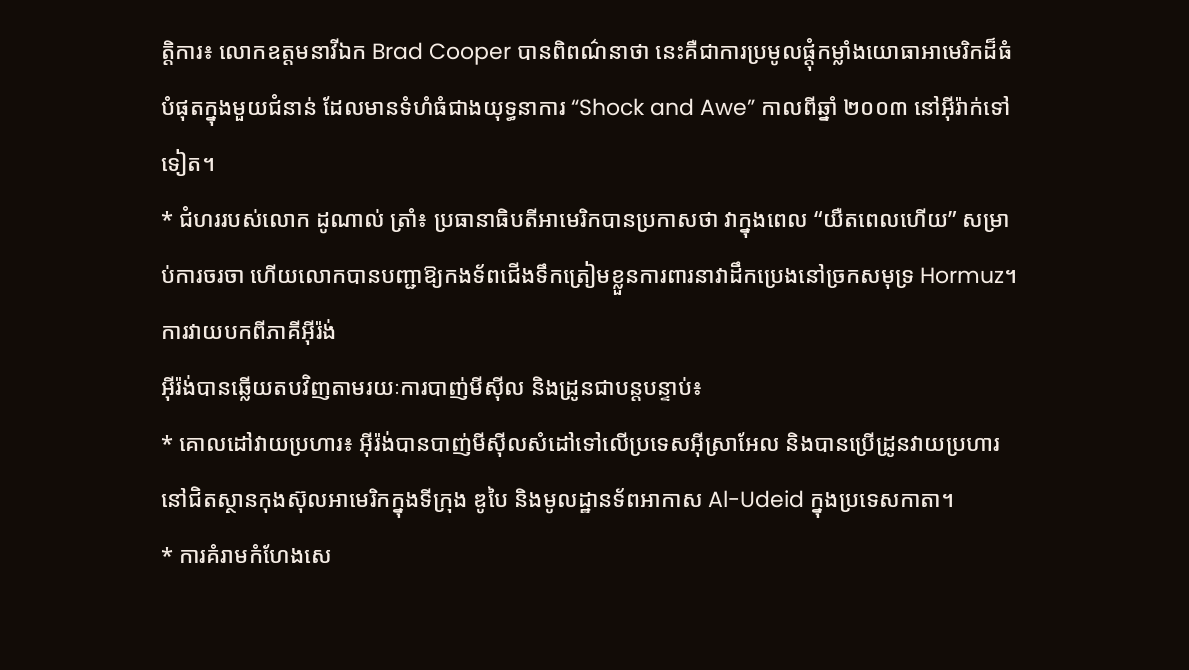ត្តិការ៖ លោកឧត្តមនាវីឯក Brad Cooper បានពិពណ៌នាថា នេះគឺជាការប្រមូលផ្តុំកម្លាំងយោធាអាមេរិកដ៏ធំបំផុតក្នុងមួយជំនាន់ ដែលមានទំហំធំជាងយុទ្ធនាការ “Shock and Awe” កាលពីឆ្នាំ ២០០៣ នៅអ៊ីរ៉ាក់ទៅទៀត។
* ជំហររបស់លោក ដូណាល់ ត្រាំ៖ ប្រធានាធិបតីអាមេរិកបានប្រកាសថា វាក្នុងពេល “យឺតពេលហើយ” សម្រាប់ការចរចា ហើយលោកបានបញ្ជាឱ្យកងទ័ពជើងទឹកត្រៀមខ្លួនការពារនាវាដឹកប្រេងនៅច្រកសមុទ្រ Hormuz។
ការវាយបកពីភាគីអ៊ីរ៉ង់
អ៊ីរ៉ង់បានឆ្លើយតបវិញតាមរយៈការបាញ់មីស៊ីល និងដ្រូនជាបន្តបន្ទាប់៖
* គោលដៅវាយប្រហារ៖ អ៊ីរ៉ង់បានបាញ់មីស៊ីលសំដៅទៅលើប្រទេសអ៊ីស្រាអែល និងបានប្រើដ្រូនវាយប្រហារនៅជិតស្ថានកុងស៊ុលអាមេរិកក្នុងទីក្រុង ឌូបៃ និងមូលដ្ឋានទ័ពអាកាស Al-Udeid ក្នុងប្រទេសកាតា។
* ការគំរាមកំហែងសេ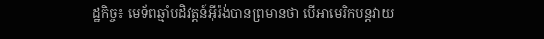ដ្ឋកិច្ច៖ មេទ័ពឆ្មាំបដិវត្តន៍អ៊ីរ៉ង់បានព្រមានថា បើអាមេរិកបន្តវាយ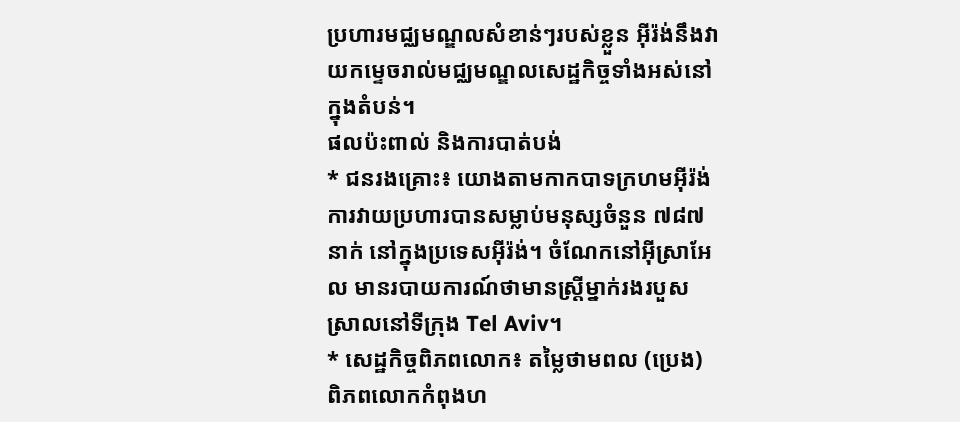ប្រហារមជ្ឈមណ្ឌលសំខាន់ៗរបស់ខ្លួន អ៊ីរ៉ង់នឹងវាយកម្ទេចរាល់មជ្ឈមណ្ឌលសេដ្ឋកិច្ចទាំងអស់នៅក្នុងតំបន់។
ផលប៉ះពាល់ និងការបាត់បង់
* ជនរងគ្រោះ៖ យោងតាមកាកបាទក្រហមអ៊ីរ៉ង់ ការវាយប្រហារបានសម្លាប់មនុស្សចំនួន ៧៨៧ នាក់ នៅក្នុងប្រទេសអ៊ីរ៉ង់។ ចំណែកនៅអ៊ីស្រាអែល មានរបាយការណ៍ថាមានស្ត្រីម្នាក់រងរបួសស្រាលនៅទីក្រុង Tel Aviv។
* សេដ្ឋកិច្ចពិភពលោក៖ តម្លៃថាមពល (ប្រេង) ពិភពលោកកំពុងហ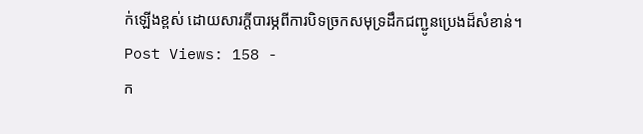ក់ឡើងខ្ពស់ ដោយសារក្តីបារម្ភពីការបិទច្រកសមុទ្រដឹកជញ្ជូនប្រេងដ៏សំខាន់។
Post Views: 158 -
ក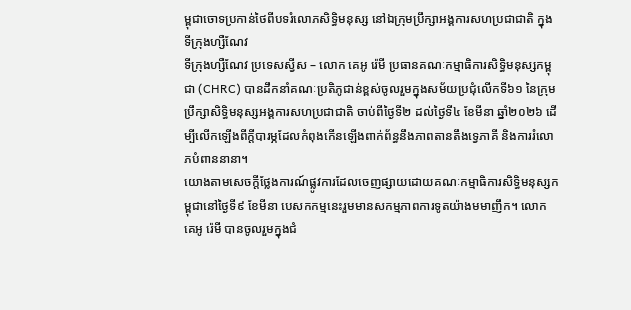ម្ពុជាចោទប្រកាន់ថៃពីបទរំលោភសិទ្ធិមនុស្ស នៅឯក្រុមប្រឹក្សាអង្គការសហប្រជាជាតិ ក្នុងទីក្រុងហ្សឺណែវ
ទីក្រុងហ្សឺណែវ ប្រទេសស្វីស – លោក គេអូ រ៉េមី ប្រធានគណៈកម្មាធិការសិទ្ធិមនុស្សកម្ពុជា (CHRC) បានដឹកនាំគណៈប្រតិភូជាន់ខ្ពស់ចូលរួមក្នុងសម័យប្រជុំលើកទី៦១ នៃក្រុមប្រឹក្សាសិទ្ធិមនុស្សអង្គការសហប្រជាជាតិ ចាប់ពីថ្ងៃទី២ ដល់ថ្ងៃទី៤ ខែមីនា ឆ្នាំ២០២៦ ដើម្បីលើកឡើងពីក្តីបារម្ភដែលកំពុងកើនឡើងពាក់ព័ន្ធនឹងភាពតានតឹងទ្វេភាគី និងការរំលោភបំពាននានា។
យោងតាមសេចក្តីថ្លែងការណ៍ផ្លូវការដែលចេញផ្សាយដោយគណៈកម្មាធិការសិទ្ធិមនុស្សកម្ពុជានៅថ្ងៃទី៩ ខែមីនា បេសកកម្មនេះរួមមានសកម្មភាពការទូតយ៉ាងមមាញឹក។ លោក គេអូ រ៉េមី បានចូលរួមក្នុងជំ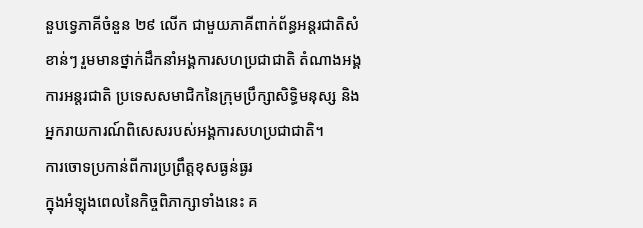នួបទ្វេភាគីចំនួន ២៩ លើក ជាមួយភាគីពាក់ព័ន្ធអន្តរជាតិសំខាន់ៗ រួមមានថ្នាក់ដឹកនាំអង្គការសហប្រជាជាតិ តំណាងអង្គការអន្តរជាតិ ប្រទេសសមាជិកនៃក្រុមប្រឹក្សាសិទ្ធិមនុស្ស និងអ្នករាយការណ៍ពិសេសរបស់អង្គការសហប្រជាជាតិ។
ការចោទប្រកាន់ពីការប្រព្រឹត្តខុសធ្ងន់ធ្ងរ
ក្នុងអំឡុងពេលនៃកិច្ចពិភាក្សាទាំងនេះ គ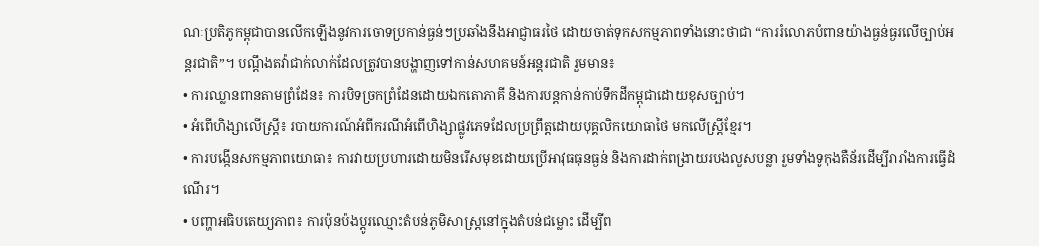ណៈប្រតិភូកម្ពុជាបានលើកឡើងនូវការចោទប្រកាន់ធ្ងន់ៗប្រឆាំងនឹងអាជ្ញាធរថៃ ដោយចាត់ទុកសកម្មភាពទាំងនោះថាជា “ការរំលោភបំពានយ៉ាងធ្ងន់ធ្ងរលើច្បាប់អន្តរជាតិ”។ បណ្តឹងតវ៉ាជាក់លាក់ដែលត្រូវបានបង្ហាញទៅកាន់សហគមន៍អន្តរជាតិ រួមមាន៖
• ការឈ្លានពានតាមព្រំដែន៖ ការបិទច្រកព្រំដែនដោយឯកតោភាគី និងការបន្តកាន់កាប់ទឹកដីកម្ពុជាដោយខុសច្បាប់។
• អំពើហិង្សាលើស្ត្រី៖ របាយការណ៍អំពីករណីអំពើហិង្សាផ្លូវភេទដែលប្រព្រឹត្តដោយបុគ្គលិកយោធាថៃ មកលើស្ត្រីខ្មែរ។
• ការបង្កើនសកម្មភាពយោធា៖ ការវាយប្រហារដោយមិនរើសមុខដោយប្រើអាវុធធុនធ្ងន់ និងការដាក់ពង្រាយរបងលួសបន្លា រួមទាំងទូកុងតឺន័រដើម្បីរារាំងការធ្វើដំណើរ។
• បញ្ហាអធិបតេយ្យភាព៖ ការប៉ុនប៉ងប្តូរឈ្មោះតំបន់ភូមិសាស្ត្រនៅក្នុងតំបន់ជម្លោះ ដើម្បីព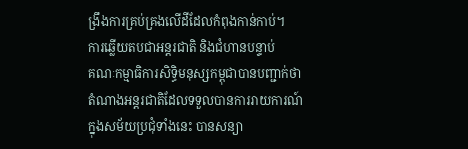ង្រឹងការគ្រប់គ្រងលើដីដែលកំពុងកាន់កាប់។
ការឆ្លើយតបជាអន្តរជាតិ និងជំហានបន្ទាប់
គណៈកម្មាធិការសិទ្ធិមនុស្សកម្ពុជាបានបញ្ជាក់ថា តំណាងអន្តរជាតិដែលទទួលបានការរាយការណ៍ក្នុងសម័យប្រជុំទាំងនេះ បានសន្យា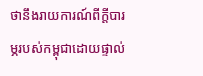ថានឹងរាយការណ៍ពីក្តីបារម្ភរបស់កម្ពុជាដោយផ្ទាល់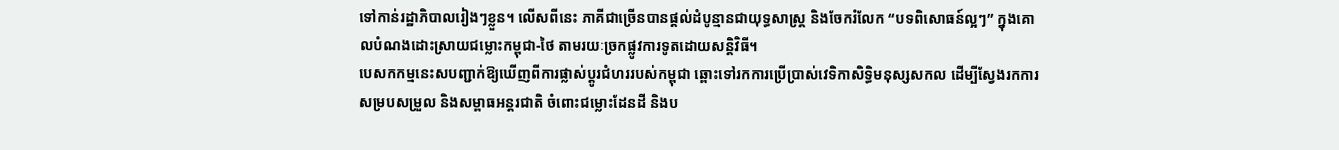ទៅកាន់រដ្ឋាភិបាលរៀងៗខ្លួន។ លើសពីនេះ ភាគីជាច្រើនបានផ្តល់ដំបូន្មានជាយុទ្ធសាស្ត្រ និងចែករំលែក “បទពិសោធន៍ល្អៗ” ក្នុងគោលបំណងដោះស្រាយជម្លោះកម្ពុជា-ថៃ តាមរយៈច្រកផ្លូវការទូតដោយសន្តិវិធី។
បេសកកម្មនេះសបញ្ជាក់ឱ្យឃើញពីការផ្លាស់ប្តូរជំហររបស់កម្ពុជា ឆ្ពោះទៅរកការប្រើប្រាស់វេទិកាសិទ្ធិមនុស្សសកល ដើម្បីស្វែងរកការសម្របសម្រួល និងសម្ពាធអន្តរជាតិ ចំពោះជម្លោះដែនដី និងប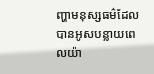ញ្ហាមនុស្សធម៌ដែលបានអូសបន្លាយពេលយ៉ា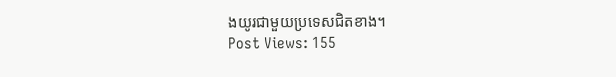ងយូរជាមួយប្រទេសជិតខាង។
Post Views: 155